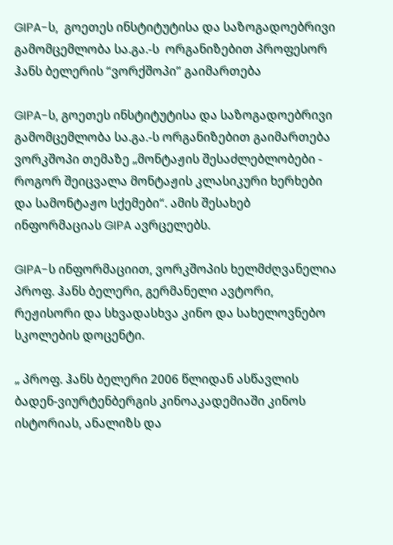GIPA-ს,  გოეთეს ინსტიტუტისა და საზოგადოებრივი გამომცემლობა სა.გა.-ს  ორგანიზებით პროფესორ ჰანს ბელერის “ვორქშოპი” გაიმართება

GIPA-ს, გოეთეს ინსტიტუტისა და საზოგადოებრივი გამომცემლობა სა.გა.-ს ორგანიზებით გაიმართება ვორკშოპი თემაზე „მონტაჟის შესაძლებლობები - როგორ შეიცვალა მონტაჟის კლასიკური ხერხები და სამონტაჟო სქემები“. ამის შესახებ ინფორმაციას GIPA ავრცელებს.

GIPA-ს ინფორმაციით, ვორკშოპის ხელმძღვანელია პროფ. ჰანს ბელერი, გერმანელი ავტორი, რეჟისორი და სხვადასხვა კინო და სახელოვნებო სკოლების დოცენტი.

„ პროფ. ჰანს ბელერი 2006 წლიდან ასწავლის ბადენ-ვიურტენბერგის კინოაკადემიაში კინოს ისტორიას, ანალიზს და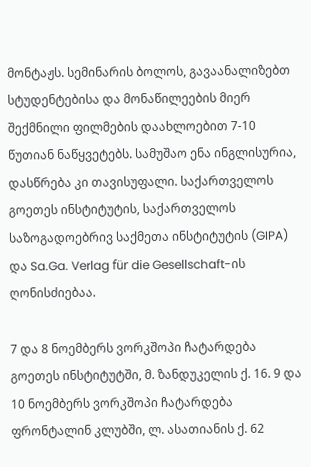მონტაჟს. სემინარის ბოლოს, გავაანალიზებთ სტუდენტებისა და მონაწილეების მიერ შექმნილი ფილმების დაახლოებით 7-10 წუთიან ნაწყვეტებს. სამუშაო ენა ინგლისურია, დასწრება კი თავისუფალი. საქართველოს გოეთეს ინსტიტუტის, საქართველოს საზოგადოებრივ საქმეთა ინსტიტუტის (GIPA) და Sa.Ga. Verlag für die Gesellschaft-ის ღონისძიებაა.

7 და 8 ნოემბერს ვორკშოპი ჩატარდება გოეთეს ინსტიტუტში, მ. ზანდუკელის ქ. 16. 9 და 10 ნოემბერს ვორკშოპი ჩატარდება ფრონტალინ კლუბში, ლ. ასათიანის ქ. 62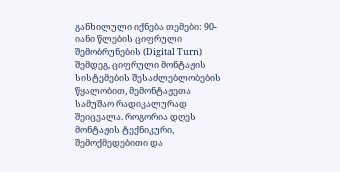განხილული იქნება თემები: 90-იანი წლების ციფრული შემობრუნების (Digital Turn) შემდეგ, ციფრული მონტაჟის სისტემების შესაძლებლობების წყალობით, მემონტაჟეთა სამუშაო რადიკალურად შეიცვალა. როგორია დღეს მონტაჟის ტექნიკური, შემოქმედებითი და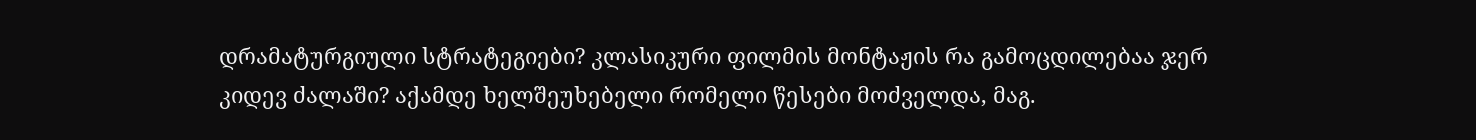დრამატურგიული სტრატეგიები? კლასიკური ფილმის მონტაჟის რა გამოცდილებაა ჯერ კიდევ ძალაში? აქამდე ხელშეუხებელი რომელი წესები მოძველდა, მაგ.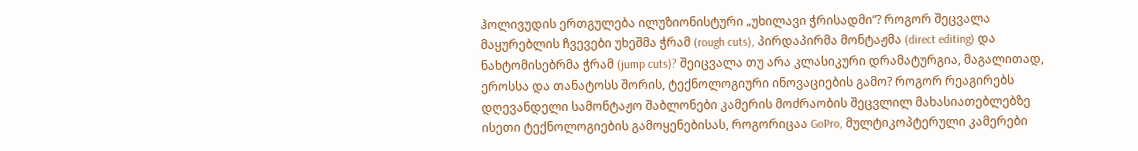ჰოლივუდის ერთგულება ილუზიონისტური „უხილავი ჭრისადმი“? როგორ შეცვალა მაყურებლის ჩვევები უხეშმა ჭრამ (rough cuts), პირდაპირმა მონტაჟმა (direct editing) და ნახტომისებრმა ჭრამ (jump cuts)? შეიცვალა თუ არა კლასიკური დრამატურგია, მაგალითად, ეროსსა და თანატოსს შორის, ტექნოლოგიური ინოვაციების გამო? როგორ რეაგირებს დღევანდელი სამონტაჟო შაბლონები კამერის მოძრაობის შეცვლილ მახასიათებლებზე ისეთი ტექნოლოგიების გამოყენებისას, როგორიცაა GoPro, მულტიკოპტერული კამერები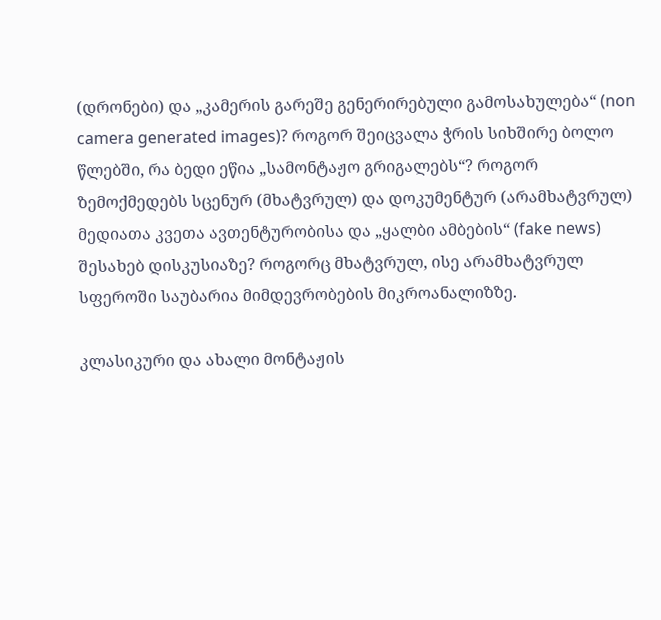(დრონები) და „კამერის გარეშე გენერირებული გამოსახულება“ (non camera generated images)? როგორ შეიცვალა ჭრის სიხშირე ბოლო წლებში, რა ბედი ეწია „სამონტაჟო გრიგალებს“? როგორ ზემოქმედებს სცენურ (მხატვრულ) და დოკუმენტურ (არამხატვრულ) მედიათა კვეთა ავთენტურობისა და „ყალბი ამბების“ (fake news) შესახებ დისკუსიაზე? როგორც მხატვრულ, ისე არამხატვრულ სფეროში საუბარია მიმდევრობების მიკროანალიზზე.

კლასიკური და ახალი მონტაჟის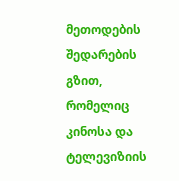მეთოდების შედარების გზით, რომელიც კინოსა და ტელევიზიის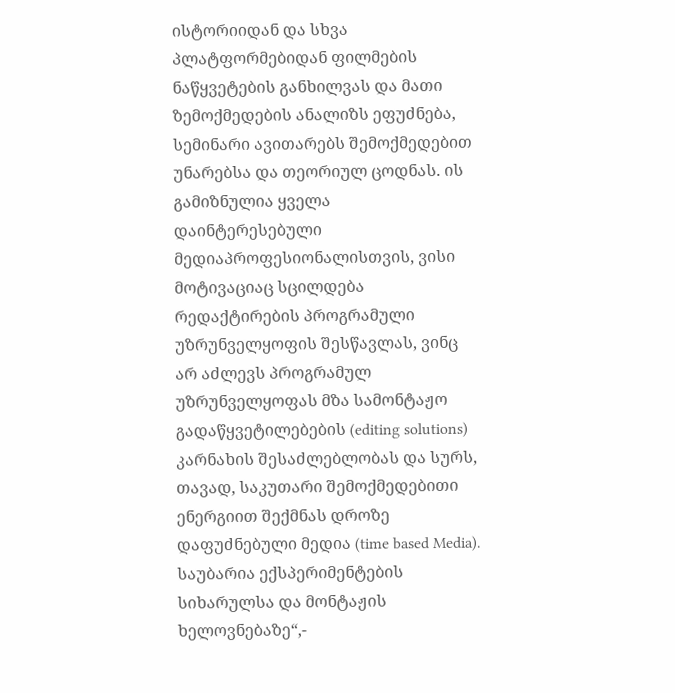ისტორიიდან და სხვა პლატფორმებიდან ფილმების ნაწყვეტების განხილვას და მათი ზემოქმედების ანალიზს ეფუძნება, სემინარი ავითარებს შემოქმედებით უნარებსა და თეორიულ ცოდნას. ის გამიზნულია ყველა დაინტერესებული მედიაპროფესიონალისთვის, ვისი მოტივაციაც სცილდება რედაქტირების პროგრამული უზრუნველყოფის შესწავლას, ვინც არ აძლევს პროგრამულ უზრუნველყოფას მზა სამონტაჟო გადაწყვეტილებების (editing solutions) კარნახის შესაძლებლობას და სურს, თავად, საკუთარი შემოქმედებითი ენერგიით შექმნას დროზე დაფუძნებული მედია (time based Media). საუბარია ექსპერიმენტების სიხარულსა და მონტაჟის ხელოვნებაზე“,-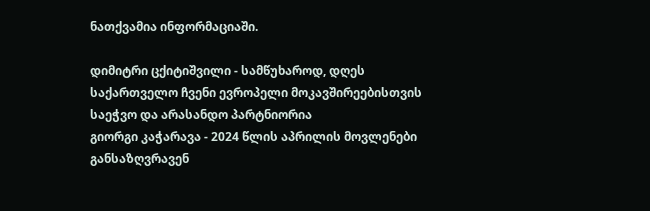ნათქვამია ინფორმაციაში.

დიმიტრი ცქიტიშვილი - სამწუხაროდ, დღეს საქართველო ჩვენი ევროპელი მოკავშირეებისთვის საეჭვო და არასანდო პარტნიორია
გიორგი კაჭარავა - 2024 წლის აპრილის მოვლენები განსაზღვრავენ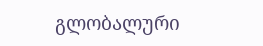გლობალური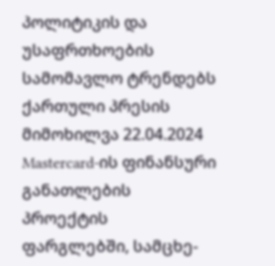პოლიტიკის და უსაფრთხოების სამომავლო ტრენდებს
ქართული პრესის მიმოხილვა 22.04.2024
Mastercard-ის ფინანსური განათლების პროექტის ფარგლებში, სამცხე-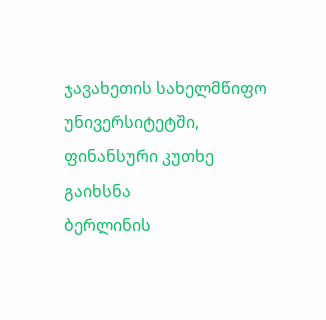ჯავახეთის სახელმწიფო უნივერსიტეტში, ფინანსური კუთხე გაიხსნა
ბერლინის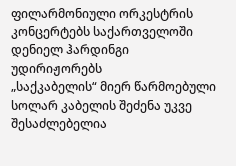ფილარმონიული ორკესტრის კონცერტებს საქართველოში დენიელ ჰარდინგი უდირიჟორებს
„საქკაბელის“ მიერ წარმოებული სოლარ კაბელის შეძენა უკვე შესაძლებელია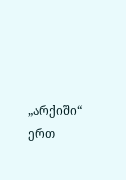„არქიში“ ერთ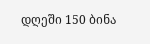დღეში 150 ბინა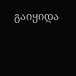გაიყიდა